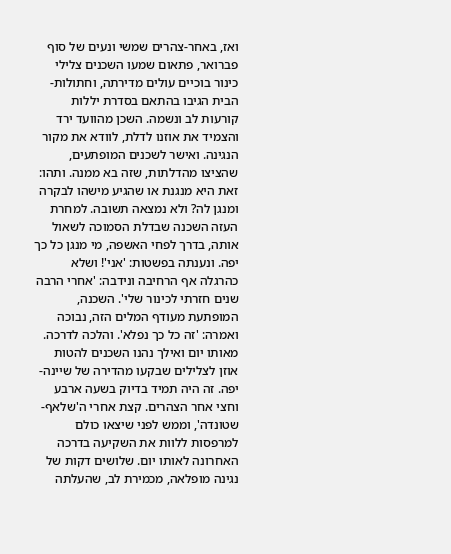ואז, באחר-צהרים שמשי ונעים של סוף פברואר, פתאום שמעו השכנים צלילי כינור בוכיים עולים מדירתה, וחתולות-הבית הגיבו בהתאם בסדרת יללות קורעות לב ונשמה. השכן מהוועד ירד והצמיד את אוזנו לדלת, לוודא את מקור הנגינה. ואישר לשכנים המופתעים, שהציצו מהדלתות, שזה בא ממנה. ותהו: זאת היא מנגנת או שהגיע מישהו לבקרה ומנגן לה? ולא נמצאה תשובה. למחרת העזה השכנה שבדלת הסמוכה לשאול אותה, בדרך לפחי האשפה, מי מנגן כל כך יפה. ונענתה בפשטות: 'אני'! ושלא כהרגלה אף הרחיבה ונידבה: 'אחרי הרבה שנים חזרתי לכינור שלי'. השכנה, המופתעת מעודף המלים הזה, נבוכה ואמרה: 'זה כל כך נפלא'. והלכה לדרכה.
מאותו יום ואילך נהנו השכנים להטות אוזן לצלילים שבקעו מהדירה של שיינה-יפה. זה היה תמיד בדיוק בשעה ארבע וחצי אחר הצהרים. קצת אחרי ה'שלאף-שטונדה', וממש לפני שיצאו כולם למרפסות ללוות את השקיעה בדרכה האחרונה לאותו יום. שלושים דקות של נגינה מופלאה, מכמירת לב, שהעלתה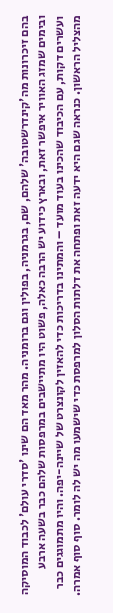בהם זיכרונות מה'קינדרשטובה' שלהם, שם, בגרמניה, בפולין וגם ברומניה. מהר מאד הם שינו 'סדרי עולם' לכבוד המוסיקה ובימים שמזג האוויר איפשר זאת, ובארץ כידוע יש הרבה כאלה, פשוט היו מתיישבים במרפסות שלהם כבר בשעה ארבע ועשרים דקות, עם הכיבוד שהכינו בעוד מועד – והמתינו בדריכות כדי להאזין לקונצרט של שיינה-יפה. והיו מתמוגגים כבר מהצליל הראשון. כנראה שגם היא ידעה זאת ופתחה את דלתות הסלון למרפסת כדי שישמעו מה יש לה לומר. סוף סוף אמרה.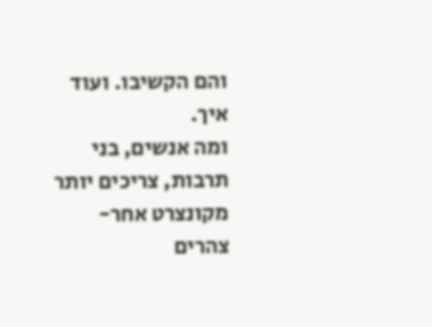והם הקשיבו. ועוד איך.
ומה אנשים, בני תרבות, צריכים יותר מקונצרט אחר-צהרים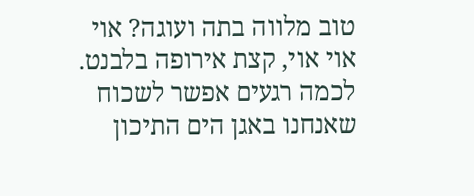טוב מלווה בתה ועוגה? אוי אוי אוי, קצת אירופה בלבנט. לכמה רגעים אפשר לשכוח שאנחנו באגן הים התיכון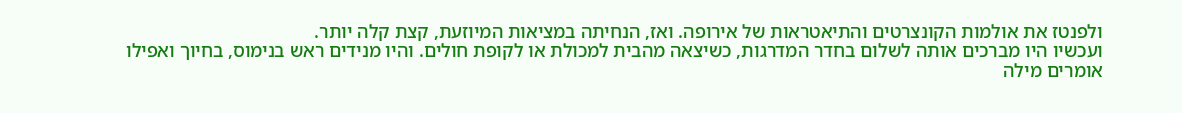ולפנטז את אולמות הקונצרטים והתיאטראות של אירופה. ואז, הנחיתה במציאות המיוזעת, קצת קלה יותר.
ועכשיו היו מברכים אותה לשלום בחדר המדרגות, כשיצאה מהבית למכולת או לקופת חולים. והיו מנידים ראש בנימוס, בחיוך ואפילו אומרים מילה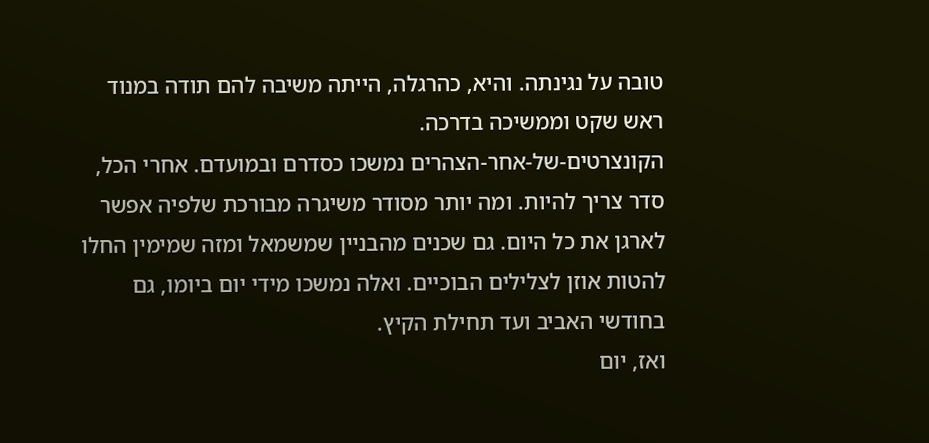טובה על נגינתה. והיא, כהרגלה, הייתה משיבה להם תודה במנוד ראש שקט וממשיכה בדרכה.
הקונצרטים-של-אחר-הצהרים נמשכו כסדרם ובמועדם. אחרי הכל, סדר צריך להיות. ומה יותר מסודר משיגרה מבורכת שלפיה אפשר לארגן את כל היום. גם שכנים מהבניין שמשמאל ומזה שמימין החלו להטות אוזן לצלילים הבוכיים. ואלה נמשכו מידי יום ביומו, גם בחודשי האביב ועד תחילת הקיץ.
ואז, יום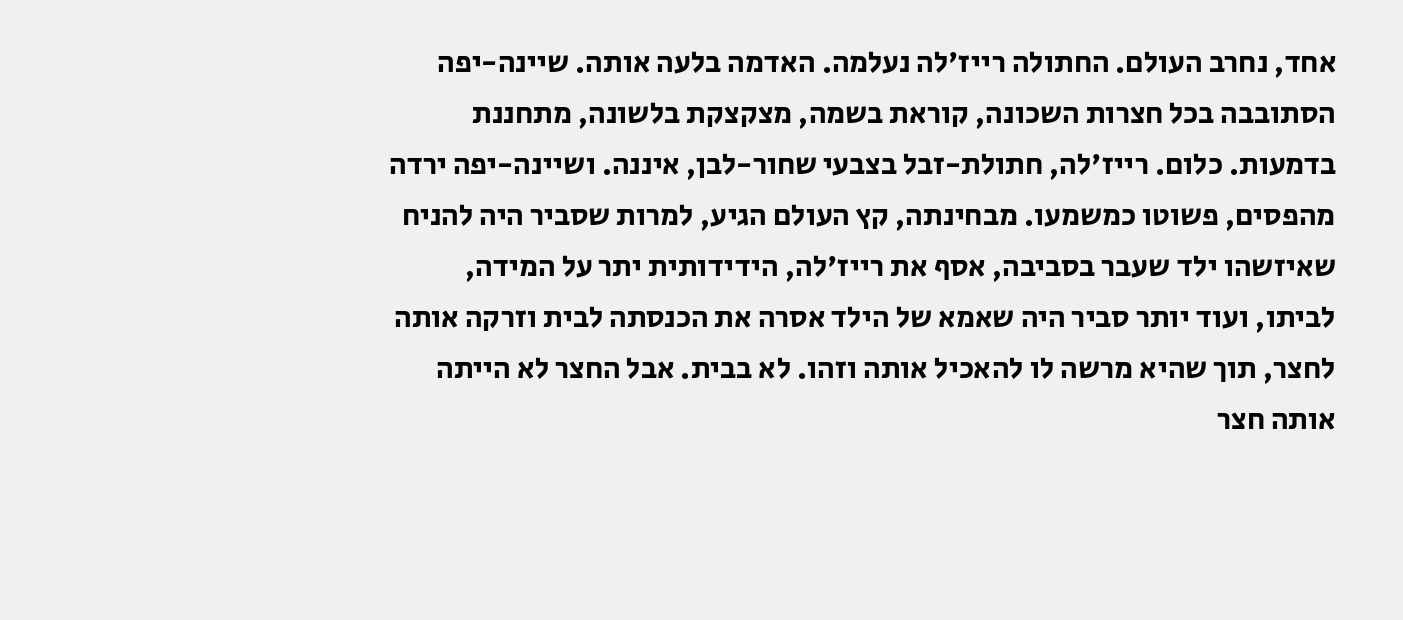אחד, נחרב העולם. החתולה רייז'לה נעלמה. האדמה בלעה אותה. שיינה-יפה הסתובבה בכל חצרות השכונה, קוראת בשמה, מצקצקת בלשונה, מתחננת בדמעות. כלום. רייז'לה, חתולת-זבל בצבעי שחור-לבן, איננה. ושיינה-יפה ירדה מהפסים, פשוטו כמשמעו. מבחינתה, קץ העולם הגיע, למרות שסביר היה להניח שאיזשהו ילד שעבר בסביבה, אסף את רייז'לה, הידידותית יתר על המידה, לביתו, ועוד יותר סביר היה שאמא של הילד אסרה את הכנסתה לבית וזרקה אותה לחצר, תוך שהיא מרשה לו להאכיל אותה וזהו. לא בבית. אבל החצר לא הייתה אותה חצר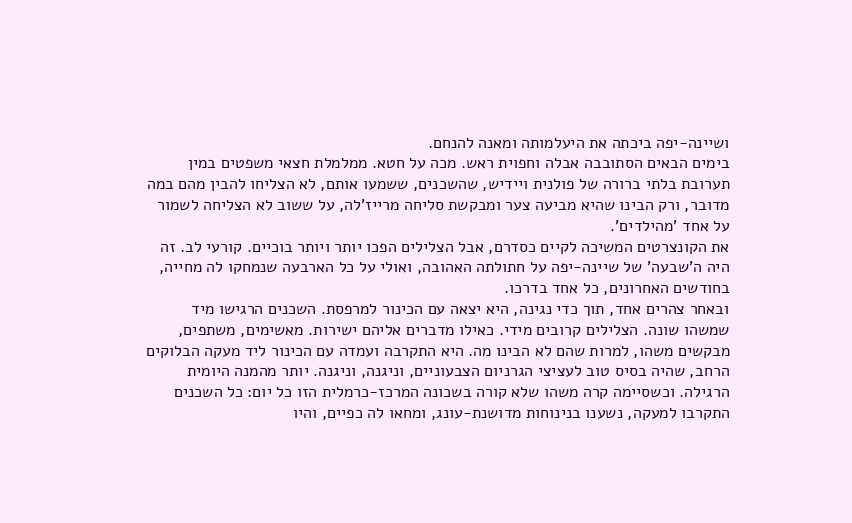ושיינה-יפה ביכתה את היעלמותה ומאנה להנחם.
בימים הבאים הסתובבה אבלה וחפוית ראש. מכה על חטא. ממלמלת חצאי משפטים במין תערובת בלתי ברורה של פולנית ויידיש, שהשכנים, ששמעו אותם, לא הצליחו להבין מהם במה מדובר, ורק הבינו שהיא מביעה צער ומבקשת סליחה מרייז'לה, על ששוב לא הצליחה לשמור על אחד 'מהילדים'.
את הקונצרטים המשיכה לקיים כסדרם, אבל הצלילים הפכו יותר ויותר בוכיים. קורעי לב. זה היה ה'שבעה' של שיינה-יפה על חתולתה האהובה, ואולי על כל הארבעה שנמחקו לה מחייה, בחודשים האחרונים, כל אחד בדרכו.
ובאחר צהרים אחד, תוך כדי נגינה, היא יצאה עם הכינור למרפסת. השכנים הרגישו מיד שמשהו שונה. הצלילים קרובים מידי. כאילו מדברים אליהם ישירות. מאשימים, משתפים, מבקשים משהו, למרות שהם לא הבינו מה. היא התקרבה ועמדה עם הכינור ליד מעקה הבלוקים הרחב, שהיה בסיס טוב לעציצי הגרניום הצבעוניים, וניגנה, וניגנה. יותר מהמנה היומית הרגילה. וכשסיימה קרה משהו שלא קורה בשכונה המרכז-כרמלית הזו כל יום: כל השכנים התקרבו למעקה, נשענו בנינוחות מדושנת-עונג, ומחאו לה כפיים, והיו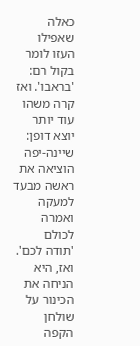כאלה שאפילו העזו לומר בקול רם: 'בראבו'. ואז קרה משהו עוד יותר יוצא דופן: שיינה-יפה הוציאה את ראשה מבעד למעקה ואמרה לכולם 'תודה לכם'.
ואז, היא הניחה את הכינור על שולחן הקפה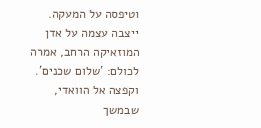וטיפסה על המעקה. ייצבה עצמה על אדן המוזאיקה הרחב, אמרה לכולם: 'שלום שכנים'. וקפצה אל הוואדי, שבמשך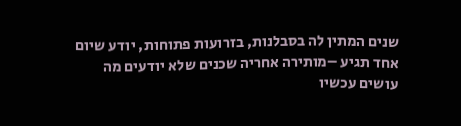שנים המתין לה בסבלנות, בזרועות פתוחות, יודע שיום אחד תגיע –מותירה אחריה שכנים שלא יודעים מה עושים עכשיו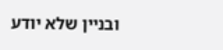ובניין שלא יודע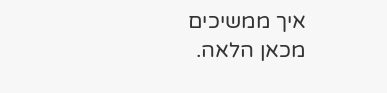איך ממשיכים מכאן הלאה.